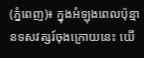(ភ្នំពេញ)៖ ក្នុងអំឡុងពេលប៉ុន្មានទសវត្សរ៍ចុងក្រោយនេះ យើ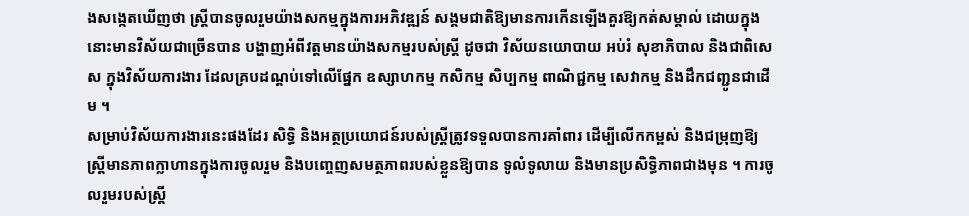ងសង្កេតឃើញថា ស្ដ្រីបានចូលរួមយ៉ាងសកម្មក្នុងការអភិវឌ្ឍន៍ សង្គមជាតិឱ្យមានការកើនឡើងគួរឱ្យកត់សម្គាល់ ដោយក្នុងនោះមានវិស័យជាច្រើនបាន បង្ហាញអំពីវត្តមានយ៉ាងសកម្មរបស់ស្រី្ត ដូចជា វិស័យនយោបាយ អប់រំ សុខាភិបាល និងជាពិសេស ក្នុងវិស័យការងារ ដែលគ្របដណ្ដប់ទៅលើផ្នែក ឧស្សាហកម្ម កសិកម្ម សិប្បកម្ម ពាណិជ្ជកម្ម សេវាកម្ម និងដឹកជញ្ជូនជាដើម ។
សម្រាប់វិស័យការងារនេះផងដែរ សិទ្ធិ និងអត្ថប្រយោជន៍របស់ស្រ្តីត្រូវទទួលបានការគាំពារ ដើម្បីលើកកម្ពស់ និងជម្រុញឱ្យស្ដ្រីមានភាពក្លាហានក្នុងការចូលរួម និងបញ្ចេញសមត្ថភាពរបស់ខ្លួនឱ្យបាន ទូលំទូលាយ និងមានប្រសិទ្ធិភាពជាងមុន ។ ការចូលរួមរបស់ស្រ្តី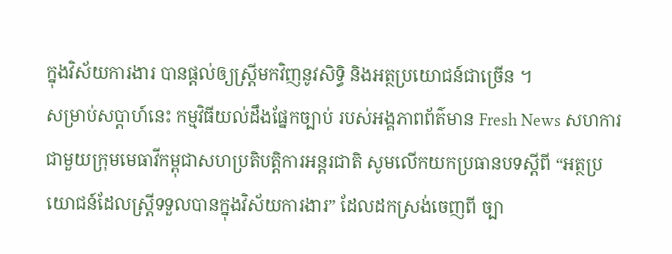ក្នុងវិស័យការងារ បានផ្តល់ឲ្យស្រ្តីមកវិញនូវសិទ្ធិ និងអត្ថប្រយោជន៍ជាច្រើន ។
សម្រាប់សប្ដាហ៍នេះ កម្មវិធីយល់ដឹងផ្នែកច្បាប់ របស់អង្គភាពព័ត៌មាន Fresh News សហការជាមួយក្រុមមេធាវីកម្ពុជាសហប្រតិបត្តិការអន្តរជាតិ សូមលើកយកប្រធានបទស្ដីពី “អត្ថប្រយោជន៍ដែលស្រ្តីទទួលបានក្នុងវិស័យការងារ” ដែលដកស្រង់ចេញពី ច្បា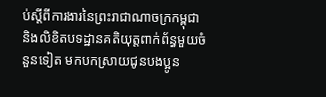ប់ស្ដីពីការងារនៃព្រះរាជាណាចក្រកម្ពុជា និងលិខិតបទដ្ឋានគតិយុត្តពាក់ព័ន្ធមួយចំនួនទៀត មកបកស្រាយជូនបងប្អូន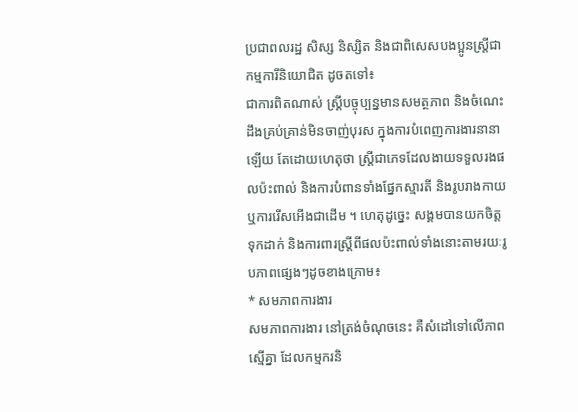ប្រជាពលរដ្ឋ សិស្ស និស្សិត និងជាពិសេសបងប្អូនស្រ្តីជាកម្មការីនិយោជិត ដូចតទៅ៖
ជាការពិតណាស់ ស្រ្ដីបច្ចុប្បន្នមានសមត្ថភាព និងចំណេះដឹងគ្រប់គ្រាន់មិនចាញ់បុរស ក្នុងការបំពេញការងារនានាឡើយ តែដោយហេតុថា ស្រ្តីជាភេទដែលងាយទទួលរងផលប៉ះពាល់ និងការបំពានទាំងផ្នែកស្មារតី និងរូបរាងកាយ ឬការរើសអើងជាដើម ។ ហេតុដូច្នេះ សង្គមបានយកចិត្តទុកដាក់ និងការពារស្ត្រីពីផលប៉ះពាល់ទាំងនោះតាមរយៈរូបភាពផ្សេងៗដូចខាងក្រោម៖
* សមភាពការងារ
សមភាពការងារ នៅត្រង់ចំណុចនេះ គឺសំដៅទៅលើភាពស្មើគ្នា ដែលកម្មករនិ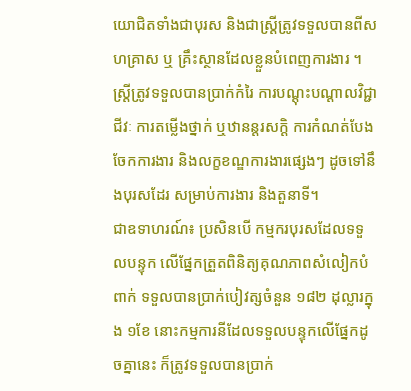យោជិតទាំងជាបុរស និងជាស្ដ្រីត្រូវទទួលបានពីសហគ្រាស ឬ គ្រឹះស្ថានដែលខ្លួនបំពេញការងារ ។ ស្ដ្រីត្រូវទទួលបានប្រាក់កំរៃ ការបណ្ដុះបណ្ដាលវិជ្ជាជីវៈ ការតម្លើងថ្នាក់ ឬឋានន្តរសក្ដិ ការកំណត់បែងចែកការងារ និងលក្ខខណ្ឌការងារផ្សេងៗ ដូចទៅនឹងបុរសដែរ សម្រាប់ការងារ និងតួនាទី។
ជាឧទាហរណ៍៖ ប្រសិនបើ កម្មករបុរសដែលទទួលបន្ទុក លើផ្នែកត្រួតពិនិត្យគុណភាពសំលៀកបំពាក់ ទទួលបានប្រាក់បៀវត្សចំនួន ១៨២ ដុល្លារក្នុង ១ខែ នោះកម្មការនីដែលទទួលបន្ទុកលើផ្នែកដូចគ្នានេះ ក៏ត្រូវទទួលបានប្រាក់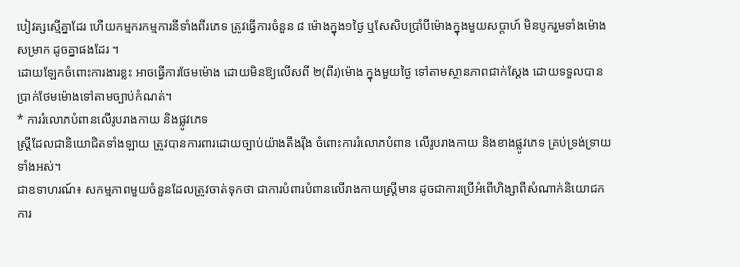បៀវត្សស្មើគ្នាដែរ ហើយកម្មករកម្មការនីទាំងពីរភេទ ត្រូវធ្វើការចំនួន ៨ ម៉ោងក្នុង១ថ្ងៃ ឬសែសិបប្រាំបីម៉ោងក្នុងមួយសប្តាហ៍ មិនបូករួមទាំងម៉ោងសម្រាក ដូចគ្នាផងដែរ ។
ដោយឡែកចំពោះការងារខ្លះ អាចធ្វើការថែមម៉ោង ដោយមិនឱ្យលើសពី ២(ពីរ)ម៉ោង ក្នុងមួយថ្ងៃ ទៅតាមស្ថានភាពជាក់ស្តែង ដោយទទួលបានប្រាក់ថែមម៉ោងទៅតាមច្បាប់កំណត់។
* ការរំលោភបំពានលើរូបរាងកាយ និងផ្លូវភេទ
ស្ដ្រីដែលជានិយោជិតទាំងឡាយ ត្រូវបានការពារដោយច្បាប់យ៉ាងតឹងរ៉ឹង ចំពោះការរំលោភបំពាន លើរូបរាងកាយ និងខាងផ្លូវភេទ គ្រប់ទ្រង់ទ្រាយទាំងអស់។
ជាឧទាហរណ៍៖ សកម្មភាពមួយចំនួនដែលត្រូវចាត់ទុកថា ជាការបំពារបំពានលើរាងកាយស្រ្តីមាន ដូចជាការប្រើអំពើហិង្សាពីសំណាក់និយោជក ការ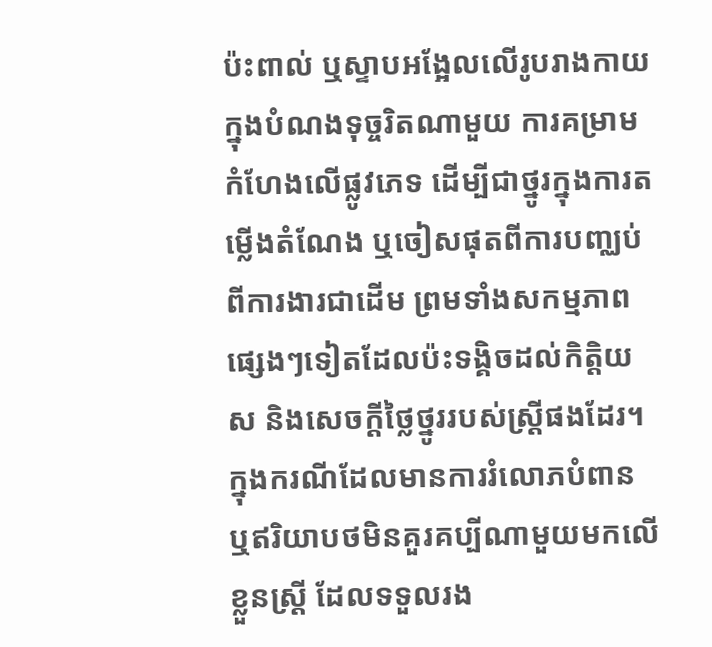ប៉ះពាល់ ឬស្ទាបអង្អែលលើរូបរាងកាយ ក្នុងបំណងទុច្ចរិតណាមួយ ការគម្រាមកំហែងលើផ្លូវភេទ ដើម្បីជាថ្នូរក្នុងការតម្លើងតំណែង ឬចៀសផុតពីការបញ្ឈប់ពីការងារជាដើម ព្រមទាំងសកម្មភាពផ្សេងៗទៀតដែលប៉ះទង្គិចដល់កិតិ្តយស និងសេចក្ដីថ្លៃថ្នូររបស់ស្ដ្រីផងដែរ។
ក្នុងករណីដែលមានការរំលោភបំពាន ឬឥរិយាបថមិនគួរគប្បីណាមួយមកលើខ្លួនស្រ្ដី ដែលទទួលរង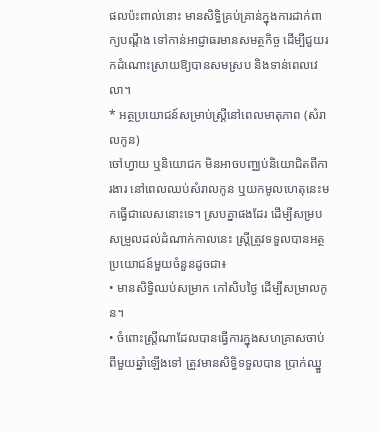ផលប៉ះពាល់នោះ មានសិទ្ធិគ្រប់គ្រាន់ក្នុងការដាក់ពាក្យបណ្ដឹង ទៅកាន់អាជ្ញាធរមានសមត្ថកិច្ច ដើម្បីជួយរកដំណោះស្រាយឱ្យបានសមស្រប និងទាន់ពេលវេលា។
* អត្ថប្រយោជន៍សម្រាប់ស្រ្តីនៅពេលមាតុភាព (សំរាលកូន)
ចៅហ្វាយ ឬនិយោជក មិនអាចបញ្ឈប់និយោជិតពីការងារ នៅពេលឈប់សំរាលកូន ឬយកមូលហេតុនេះមកធ្វើជាលេសនោះទេ។ ស្របគ្នាផងដែរ ដើម្បីសម្របសម្រួលដល់ដំណាក់កាលនេះ ស្រ្តីត្រូវទទួលបានអត្ថប្រយោជន៍មួយចំនួនដូចជា៖
• មានសិទ្ធិឈប់សម្រាក កៅសិបថ្ងៃ ដើម្បីសម្រាលកូន។
• ចំពោះស្ដ្រីណាដែលបានធ្វើការក្នុងសហគ្រាសចាប់ពីមួយឆ្នាំឡើងទៅ ត្រូវមានសិទ្ធិទទួលបាន ប្រាក់ឈ្នួ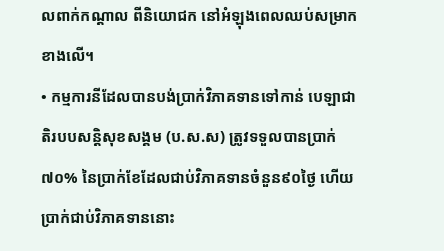លពាក់កណ្ដាល ពីនិយោជក នៅអំឡុងពេលឈប់សម្រាកខាងលើ។
• កម្មការនីដែលបានបង់ប្រាក់វិភាគទានទៅកាន់ បេឡាជាតិរបបសន្តិសុខសង្គម (ប.ស.ស) ត្រូវទទួលបានប្រាក់៧០% នៃប្រាក់ខែដែលជាប់វិភាគទានចំនួន៩០ថ្ងៃ ហើយប្រាក់ជាប់វិភាគទាននោះ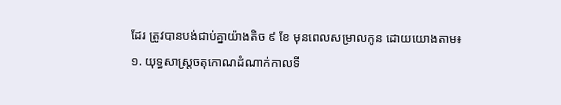ដែរ ត្រូវបានបង់ជាប់គ្នាយ៉ាងតិច ៩ ខែ មុនពេលសម្រាលកូន ដោយយោងតាម៖
១. យុទ្ធសាស្ត្រចតុកោណដំណាក់កាលទី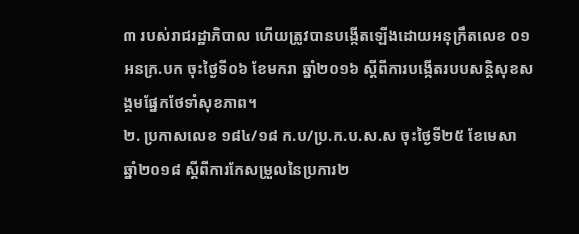៣ របស់រាជរដ្ឋាភិបាល ហើយត្រូវបានបង្កើតឡើងដោយអនុក្រឹតលេខ ០១ អនក្រ.បក ចុះថ្ងៃទី០៦ ខែមករា ឆ្នាំ២០១៦ ស្ដីពីការបង្កើតរបបសន្តិសុខសង្គមផ្នែកថែទាំសុខភាព។
២. ប្រកាសលេខ ១៨៤/១៨ ក.ប/ប្រ.ក.ប.ស.ស ចុះថ្ងៃទី២៥ ខែមេសា ឆ្នាំ២០១៨ ស្ដីពីការកែសម្រួលនៃប្រការ២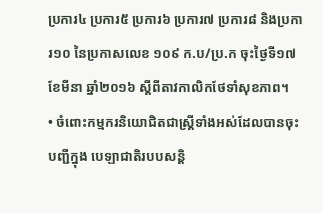ប្រការ៤ ប្រការ៥ ប្រការ៦ ប្រការ៧ ប្រការ៨ និងប្រការ១០ នៃប្រកាសលេខ ១០៩ ក.ប/ប្រ.ក ចុះថ្ងៃទី១៧ ខែមីនា ឆ្នាំ២០១៦ ស្តីពីតាវកាលិកថែទាំសុខភាព។
• ចំពោះកម្មករនិយោជិតជាស្រ្តីទាំងអស់ដែលបានចុះបញ្ជីក្នុង បេឡាជាតិរបបសន្តិ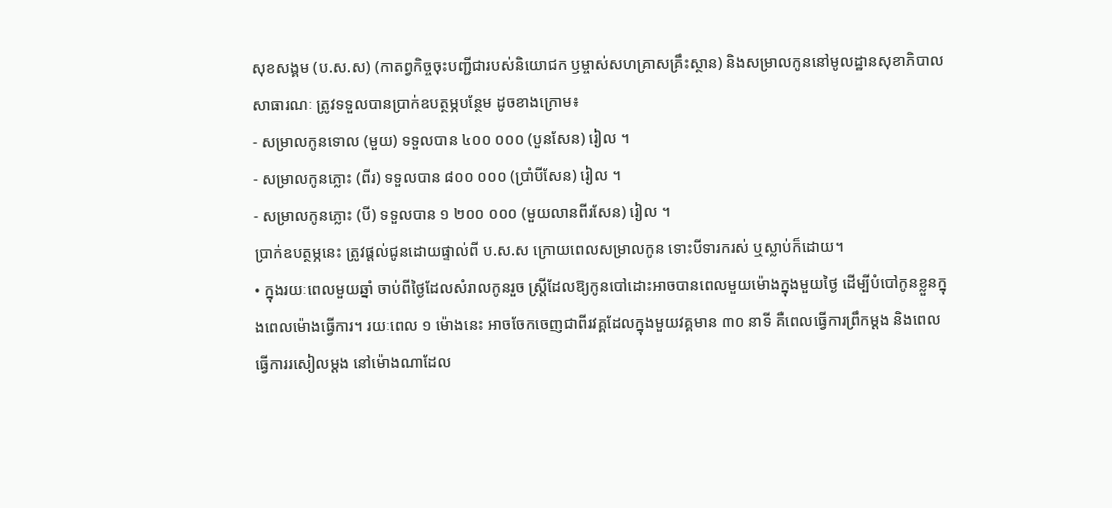សុខសង្គម (ប.ស.ស) (កាតព្វកិច្ចចុះបញ្ជីជារបស់និយោជក ឫម្ចាស់សហគ្រាសគ្រឹះស្ថាន) និងសម្រាលកូននៅមូលដ្ឋានសុខាភិបាលសាធារណៈ ត្រូវទទួលបានប្រាក់ឧបត្ថម្ភបន្ថែម ដូចខាងក្រោម៖
- សម្រាលកូនទោល (មួយ) ទទួលបាន ៤០០ ០០០ (បួនសែន) រៀល ។
- សម្រាលកូនភ្លោះ (ពីរ) ទទួលបាន ៨០០ ០០០ (ប្រាំបីសែន) រៀល ។
- សម្រាលកូនភ្លោះ (បី) ទទួលបាន ១ ២០០ ០០០ (មួយលានពីរសែន) រៀល ។
ប្រាក់ឧបត្ថម្ភនេះ ត្រូវផ្ដល់ជូនដោយផ្ទាល់ពី ប.ស.ស ក្រោយពេលសម្រាលកូន ទោះបីទារករស់ ឬស្លាប់ក៏ដោយ។
• ក្នុងរយៈពេលមួយឆ្នាំ ចាប់ពីថ្ងៃដែលសំរាលកូនរួច ស្ដ្រីដែលឱ្យកូនបៅដោះអាចបានពេលមួយម៉ោងក្នុងមួយថ្ងៃ ដើម្បីបំបៅកូនខ្លួនក្នុងពេលម៉ោងធ្វើការ។ រយៈពេល ១ ម៉ោងនេះ អាចចែកចេញជាពីរវគ្គដែលក្នុងមួយវគ្គមាន ៣០ នាទី គឺពេលធ្វើការព្រឹកម្ដង និងពេលធ្វើការរសៀលម្ដង នៅម៉ោងណាដែល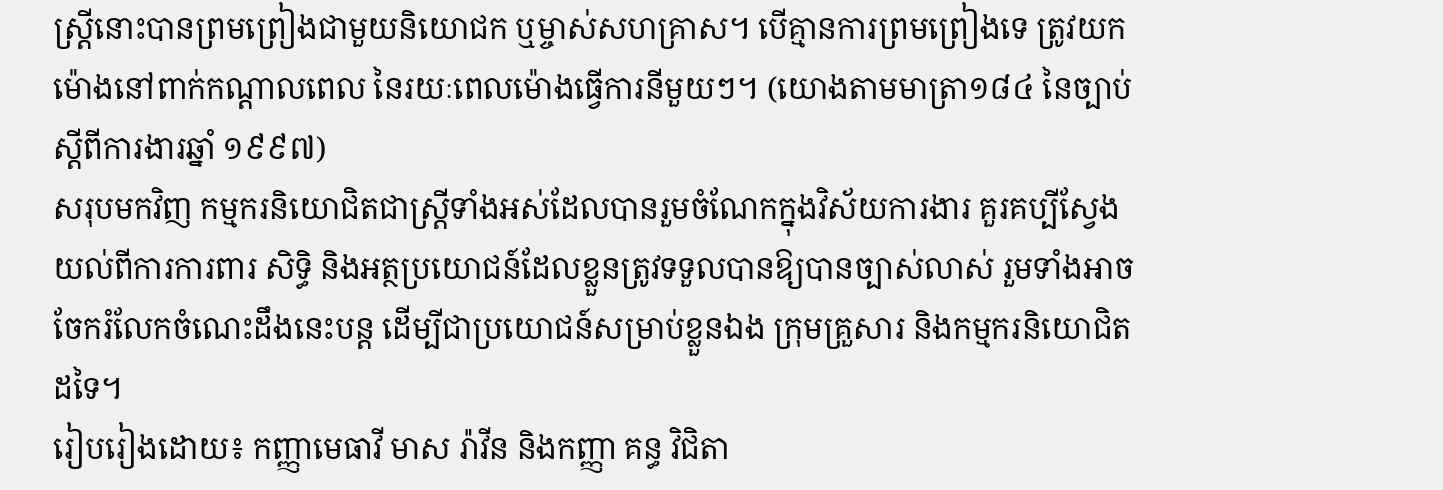ស្ដ្រីនោះបានព្រមព្រៀងជាមួយនិយោជក ឬម្ចាស់សហគ្រាស។ បើគ្មានការព្រមព្រៀងទេ ត្រូវយកម៉ោងនៅពាក់កណ្ដាលពេល នៃរយៈពេលម៉ោងធ្វើការនីមួយៗ។ (យោងតាមមាត្រា១៨៤ នៃច្បាប់ស្ដីពីការងារឆ្នាំ ១៩៩៧)
សរុបមកវិញ កម្មករនិយោជិតជាស្រ្តីទាំងអស់ដែលបានរួមចំណែកក្នុងវិស័យការងារ គួរគប្បីស្វែងយល់ពីការការពារ សិទ្ធិ និងអត្ថប្រយោជន៍ដែលខ្លួនត្រូវទទួលបានឱ្យបានច្បាស់លាស់ រួមទាំងអាចចែករំលែកចំណេះដឹងនេះបន្ត ដើម្បីជាប្រយោជន៍សម្រាប់ខ្លួនឯង ក្រុមគ្រួសារ និងកម្មករនិយោជិតដទៃ។
រៀបរៀងដោយ៖ កញ្ញាមេធាវី មាស រ៉ាវីន និងកញ្ញា គន្ធ វិជិតា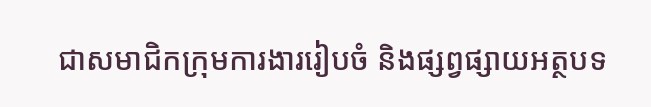ជាសមាជិកក្រុមការងាររៀបចំ និងផ្សព្វផ្សាយអត្ថបទ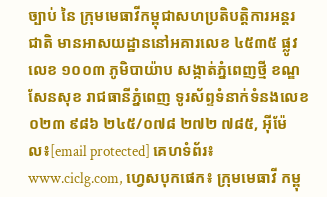ច្បាប់ នៃ ក្រុមមេធាវីកម្ពុជាសហប្រតិបត្តិការអន្តរជាតិ មានអាសយដ្ឋាននៅអគារលេខ ៤៥៣៥ ផ្លូវលេខ ១០០៣ ភូមិបាយ៉ាប សង្កាត់ភ្នំពេញថ្មី ខណ្ឌសែនសុខ រាជធានីភ្នំពេញ ទូរស័ព្ទទំនាក់ទំនងលេខ ០២៣ ៩៨៦ ២៤៥/០៧៨ ២៧២ ៧៨៥, អ៊ីម៉ែល៖[email protected] គេហទំព័រ៖ www.ciclg.com, ហ្វេសបុកផេក៖ ក្រុមមេធាវី កម្ពុ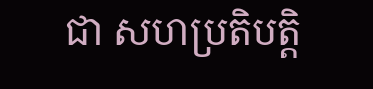ជា សហប្រតិបត្តិ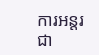ការអន្តរជា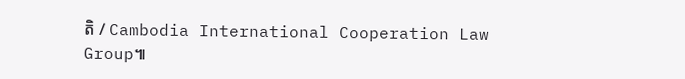តិ / Cambodia International Cooperation Law Group៕